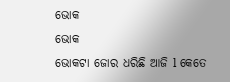ଭୋକ
ଭୋକ
ଭୋକଟା ଜୋର ଧରିଛି ଆଜି l କେତେ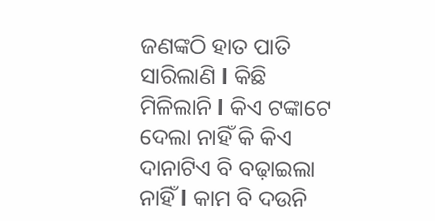ଜଣଙ୍କଠି ହାତ ପାତି ସାରିଲାଣି l କିଛି ମିଳିଲାନି l କିଏ ଟଙ୍କାଟେ ଦେଲା ନାହିଁ କି କିଏ ଦାନାଟିଏ ବି ବଢ଼ାଇଲା ନାହିଁ l କାମ ବି ଦଉନି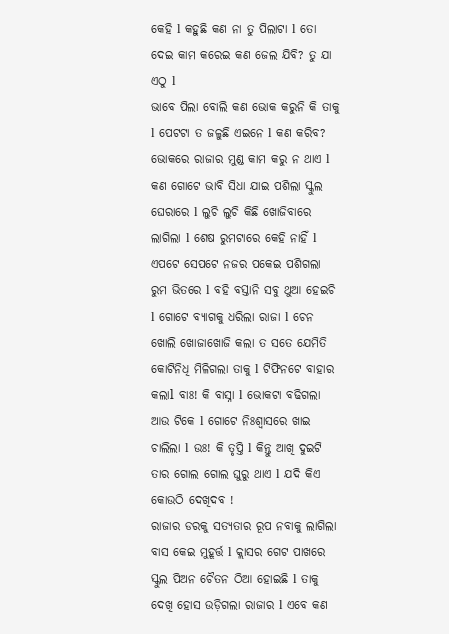କେହି l କହୁଛି କଣ ନା ତୁ ପିଲାଟା l ତୋ ଦେଇ କାମ କରେଇ କଣ ଜେଲ ଯିବି? ତୁ ଯା ଏଠୁ l
ଭାବେ ପିଲା ବୋଲି କଣ ଭୋକ କରୁନି କି ତାକୁ l ପେଟଟା ତ ଜଳୁଛି ଏଇନେ l କଣ କରିବ? ଭୋକରେ ରାଜାର ମୁଣ୍ଡ କାମ କରୁ ନ ଥାଏ l
କଣ ଗୋଟେ ଭାବି ସିଧା ଯାଇ ପଶିଲା ସ୍କୁଲ ଘେରାରେ l ଲୁଚି ଲୁଚି କିଛି ଖୋଜିବାରେ ଲାଗିଲା l ଶେଷ ରୁମଟାରେ କେହି ନାହିଁ l ଏପଟେ ସେପଟେ ନଜର ପକେଇ ପଶିଗଲା ରୁମ ଭିତରେ l ବହି ବସ୍ତାନି ସବୁ ଥୁଆ ହେଇଚି l ଗୋଟେ ବ୍ୟାଗକୁ ଧରିଲା ରାଜା l ଚେନ ଖୋଲି ଖୋଜାଖୋଜି କଲା ତ ସତେ ଯେମିତି କୋଟିନିଧି ମିଳିଗଲା ତାକୁ l ଟିଫିନଟେ ବାହାର କଲାl ବାଃ! କି ବାସ୍ନା l ଭୋକଟା ବଢିଗଲା ଆଉ ଟିକେ l ଗୋଟେ ନିଃଶ୍ୱାସରେ ଖାଇ ଚାଲିଲା l ଉଃ! କି ତୃପ୍ତି l କିନ୍ତୁ ଆଖି ଦୁଇଟି ତାର ଗୋଲ ଗୋଲ ଘୁରୁ ଥାଏ l ଯଦି କିଏ କୋଉଠି ଦେଖିଦବ !
ରାଜାର ଡରକୁ ସତ୍ୟତାର ରୂପ ନବାକୁ ଲାଗିଲା ବାସ କେଇ ମୁହୂର୍ତ୍ତ l କ୍ଲାସର ଗେଟ ପାଖରେ ସ୍କୁଲ ପିଅନ ଚୈତନ ଠିଆ ହୋଇଛି l ତାକୁ ଦେଖି ହୋସ ଉଡ଼ିଗଲା ରାଜାର l ଏବେ କଣ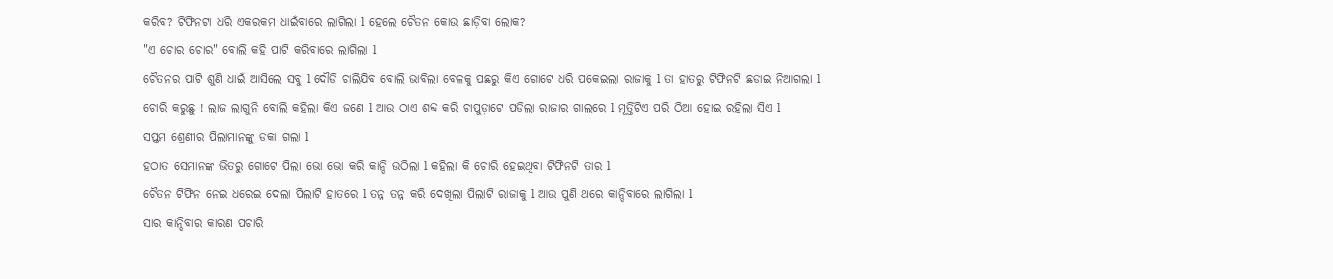କରିବ? ଟିଫିନଟା ଧରି ଏକରକମ ଧାଇଁବାରେ ଲାଗିଲା l ହେଲେ ଚୈତନ କୋଉ ଛାଡ଼ିବା ଲୋକ?
"ଏ ଚୋର ଚୋର" ବୋଲି କହି ପାଟି କରିବାରେ ଲାଗିଲା l
ଚୈତନର ପାଟି ଶୁଣି ଧାଇଁ ଆସିଲେ ସବୁ l ଦୌଡି ଚାଲିଯିବ ବୋଲି ଭାବିଲା ବେଳକୁ ପଛରୁ କିଏ ଗୋଟେ ଧରି ପକେଇଲା ରାଜାକୁ l ତା ହାତରୁ ଟିଫିନଟି ଛଡାଇ ନିଆଗଲା l
ଚୋରି କରୁଛୁ ! ଲାଜ ଲାଗୁନି ବୋଲି କହିଲା କିଏ ଜଣେ l ଆଉ ଠାଏ ଶବ୍ଦ କରି ଚାପୁଡ଼ାଟେ ପଡିଲା ରାଜାର ଗାଲରେ l ମୂର୍ତ୍ତିଟିଏ ପରି ଠିଆ ହୋଇ ରହିଲା ସିଏ l
ସପ୍ତମ ଶ୍ରେଣୀର ପିଲାମାନଙ୍କୁ ଡକା ଗଲା l
ହଠାତ ସେମାନଙ୍କ ଭିତରୁ ଗୋଟେ ପିଲା ଭୋ ଭୋ କରି କାନ୍ଦି ଉଠିଲା l କହିଲା କି ଚୋରି ହେଇଥିବା ଟିଫିନଟି ତାର l
ଚୈତନ ଟିଫିନ ନେଇ ଧରେଇ ଦେଲା ପିଲାଟି ହାତରେ l ତନ୍ନ ତନ୍ନ କରି ଦେଖିଲା ପିଲାଟି ରାଜାକୁ l ଆଉ ପୁଣି ଥରେ କାନ୍ଦିବାରେ ଲାଗିଲା l
ସାର କାନ୍ଦିବାର କାରଣ ପଚାରି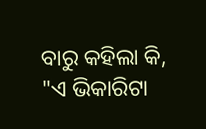ବାରୁ କହିଲା କି, "ଏ ଭିକାରିଟା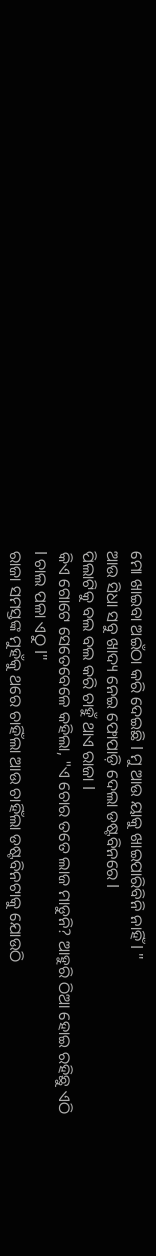ମୋ ଖାଇବା ଅଇଁଠା କରି ଦେଇଛି l ମୁ ଆଉ ୟାକୁ ଖାଇପାରିବିନି ନାହିଁ l "
ଆଉ ସିଧା ସବୁ ଖାଦ୍ୟ ନେଇ ଫୋପାଡ଼ି ଦେଲା ଡଷ୍ଟବିନରେ l
ପିଲାଟିକୁ ବଲ ବଲ କରି ଚାହୁଁ ଥାଏ ରାଜା l
କିଏ ଗୋଟେ ସେତେବେଳେ କହିଲା, "ଏ ଚୋର ତତେ ଲାଜ ମାଡୁନି? ଆହୁରି ଠିଆ ହୋଇ ରହିଛୁ ଏଠି l ଚାଲ ପଳା ଏଠୁ l"
ରାଜା ସମସ୍ତଙ୍କ ମୁହଁକୁ ଥରେ ଚାହିଁଲା ଆଉ ଚାହିଁଲା ଡଷ୍ଟବିନଟାକୁ ଯୋଉଠି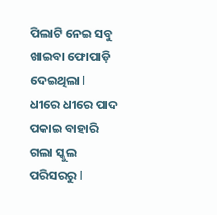ପିଲାଟି ନେଇ ସବୁ ଖାଇବା ଫୋପାଡ଼ି ଦେଇଥିଲା l ଧୀରେ ଧୀରେ ପାଦ ପକାଇ ବାହାରି ଗଲା ସ୍କୁଲ ପରିସରରୁ l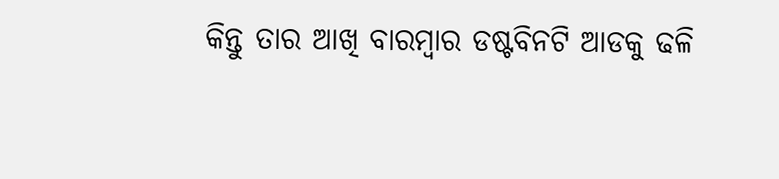କିନ୍ତୁ ତାର ଆଖି ବାରମ୍ବାର ଡଷ୍ଟବିନଟି ଆଡକୁ ଢଳି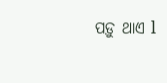ପଡ଼ୁ ଥାଏ l